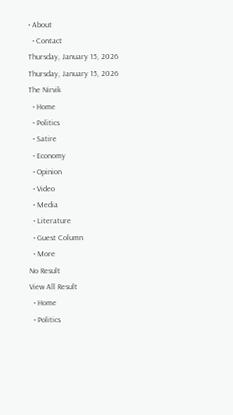• About
  • Contact
Thursday, January 15, 2026
Thursday, January 15, 2026
The Nirvik
  • Home
  • Politics
  • Satire
  • Economy
  • Opinion
  • Video
  • Media
  • Literature
  • Guest Column
  • More
No Result
View All Result
  • Home
  • Politics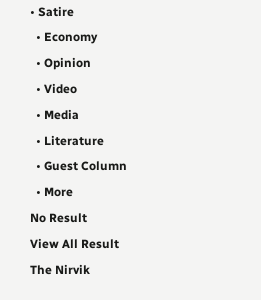• Satire
  • Economy
  • Opinion
  • Video
  • Media
  • Literature
  • Guest Column
  • More
No Result
View All Result
The Nirvik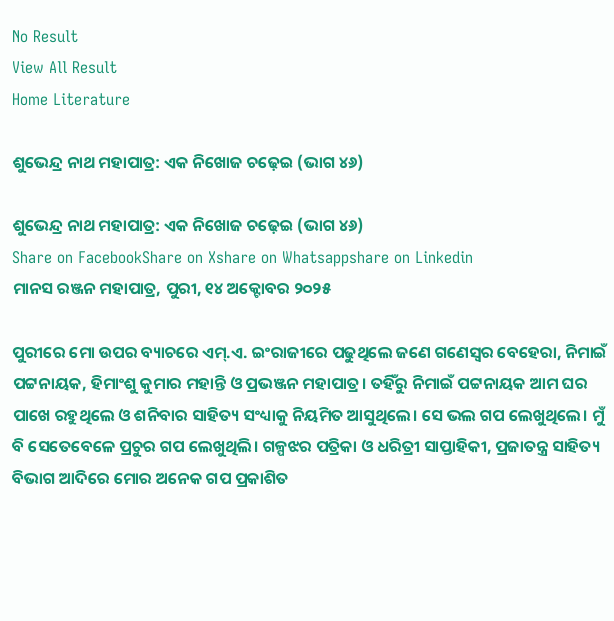No Result
View All Result
Home Literature

ଶୁଭେନ୍ଦ୍ର ନାଥ ମହାପାତ୍ର: ଏକ ନିଖୋଜ ଚଢ଼େଇ (ଭାଗ ୪୬)

ଶୁଭେନ୍ଦ୍ର ନାଥ ମହାପାତ୍ର: ଏକ ନିଖୋଜ ଚଢ଼େଇ (ଭାଗ ୪୬)
Share on FacebookShare on Xshare on Whatsappshare on Linkedin
ମାନସ ରଞ୍ଜନ ମହାପାତ୍ର, ପୁରୀ, ୧୪ ଅକ୍ଟୋବର ୨୦୨୫

ପୁରୀରେ ମୋ ଉପର ବ୍ୟାଚରେ ଏମ୍.ଏ. ଇଂରାଜୀରେ ପଢୁଥିଲେ ଜଣେ ଗଣେସ୍ଵର ବେହେରା, ନିମାଇଁ ପଟ୍ଟନାୟକ, ହିମାଂଶୁ କୁମାର ମହାନ୍ତି ଓ ପ୍ରଭଞ୍ଜନ ମହାପାତ୍ର। ତହିଁରୁ ନିମାଇଁ ପଟ୍ଟନାୟକ ଆମ ଘର ପାଖେ ରହୁଥିଲେ ଓ ଶନିବାର ସାହିତ୍ୟ ସଂଧ୍ୟାକୁ ନିୟମିତ ଆସୁଥିଲେ। ସେ ଭଲ ଗପ ଲେଖୁଥିଲେ। ମୁଁ ବି ସେତେବେଳେ ପ୍ରଚୁର ଗପ ଲେଖୁଥିଲି। ଗଳ୍ପଝର ପତ୍ରିକା ଓ ଧରିତ୍ରୀ ସାପ୍ତାହିକୀ, ପ୍ରଜାତନ୍ତ୍ର ସାହିତ୍ୟ ବିଭାଗ ଆଦିରେ ମୋର ଅନେକ ଗପ ପ୍ରକାଶିତ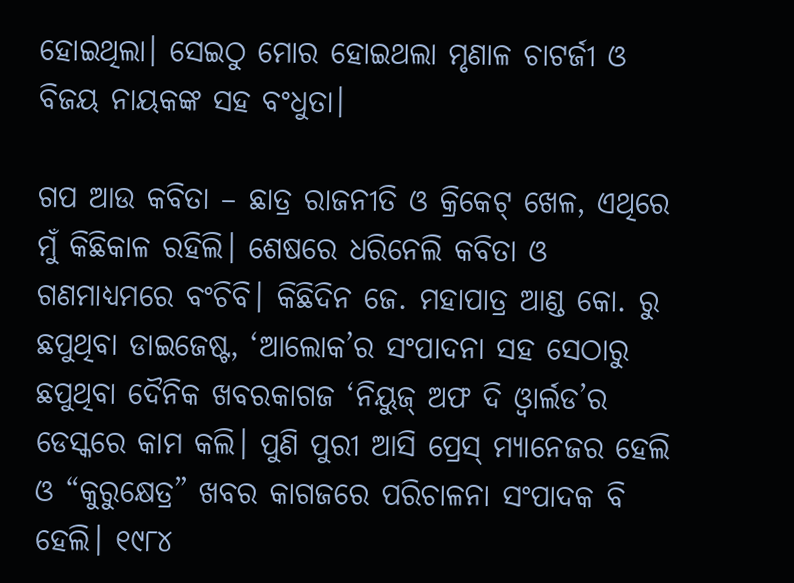ହୋଇଥିଲା। ସେଇଠୁ ମୋର ହୋଇଥଲା ମୃଣାଳ ଚାଟର୍ଜୀ ଓ ବିଜୟ ନାୟକଙ୍କ ସହ ବଂଧୁତା।

ଗପ ଆଉ କବିତା – ଛାତ୍ର ରାଜନୀତି ଓ କ୍ରିକେଟ୍ ଖେଳ, ଏଥିରେ ମୁଁ କିଛିକାଳ ରହିଲି। ଶେଷରେ ଧରିନେଲି କବିତା ଓ ଗଣମାଧ୍ୟମରେ ବଂଚିବି। କିଛିଦିନ ଜେ. ମହାପାତ୍ର ଆଣ୍ଡ କୋ. ରୁ ଛପୁଥିବା ଡାଇଜେଷ୍ଟ, ‘ଆଲୋକ’ର ସଂପାଦନା ସହ ସେଠାରୁ ଛପୁଥିବା ଦୈନିକ ଖବରକାଗଜ ‘ନିୟୁଜ୍ ଅଫ ଦି ଓ୍ବାର୍ଲଡ’ର ଡେସ୍କରେ କାମ କଲି। ପୁଣି ପୁରୀ ଆସି ପ୍ରେସ୍ ମ୍ୟାନେଜର ହେଲି ଓ “କୁରୁକ୍ଷେତ୍ର” ଖବର କାଗଜରେ ପରିଚାଳନା ସଂପାଦକ ବି ହେଲି। ୧୯୮୪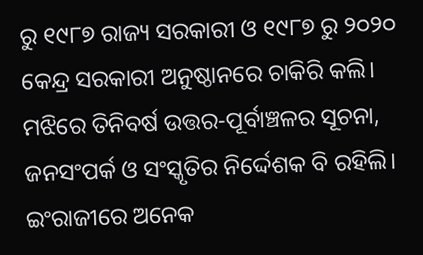ରୁ ୧୯୮୭ ରାଜ୍ୟ ସରକାରୀ ଓ ୧୯୮୭ ରୁ ୨୦୨୦ କେନ୍ଦ୍ର ସରକାରୀ ଅନୁଷ୍ଠାନରେ ଚାକିରି କଲି। ମଝିରେ ତିନିବର୍ଷ ଉତ୍ତର-ପୂର୍ବାଞ୍ଚଳର ସୂଚନା, ଜନସଂପର୍କ ଓ ସଂସ୍କୃତିର ନିର୍ଦ୍ଦେଶକ ବି ରହିଲି। ଇଂରାଜୀରେ ଅନେକ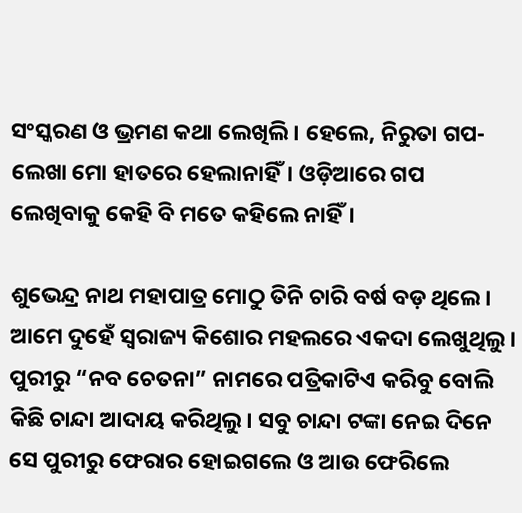ସଂସ୍କରଣ ଓ ଭ୍ରମଣ କଥା ଲେଖିଲି। ହେଲେ, ନିରୁତା ଗପ-ଲେଖା ମୋ ହାତରେ ହେଲାନାହିଁ। ଓଡ଼ିଆରେ ଗପ ଲେଖିବାକୁ କେହି ବି ମତେ କହିଲେ ନାହିଁ।

ଶୁଭେନ୍ଦ୍ର ନାଥ ମହାପାତ୍ର ମୋଠୁ ତିନି ଚାରି ବର୍ଷ ବଡ଼ ଥିଲେ। ଆମେ ଦୁହେଁ ସ୍ଵରାଜ୍ୟ କିଶୋର ମହଲରେ ଏକଦା ଲେଖୁଥିଲୁ। ପୁରୀରୁ “ନବ ଚେତନା” ନାମରେ ପତ୍ରିକାଟିଏ କରିବୁ ବୋଲି କିଛି ଚାନ୍ଦା ଆଦାୟ କରିଥିଲୁ। ସବୁ ଚାନ୍ଦା ଟଙ୍କା ନେଇ ଦିନେ ସେ ପୁରୀରୁ ଫେରାର ହୋଇଗଲେ ଓ ଆଉ ଫେରିଲେ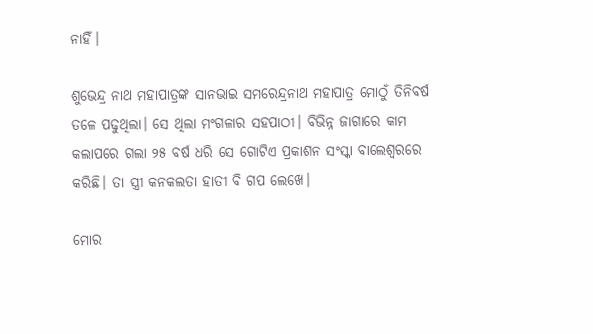ନାହିଁ।

ଶୁଭେନ୍ଦ୍ର ନାଥ ମହାପାତ୍ରଙ୍କ ସାନଭାଇ ସମରେନ୍ଦ୍ରନାଥ ମହାପାତ୍ର ମୋଠୁଁ ତିନିବର୍ଷ ତଳେ ପଢୁଥିଲା। ସେ ଥିଲା ମଂଗଳାର ସହପାଠୀ। ବିଭିନ୍ନ ଜାଗାରେ କାମ କଲାପରେ ଗଲା ୨୫ ବର୍ଷ ଧରି ସେ ଗୋଟିଏ ପ୍ରକାଶନ ସଂସ୍କା ବାଲେଶ୍ଵରରେ କରିଛି। ତା ସ୍ତ୍ରୀ କନକଲତା ହାତୀ ବି ଗପ ଲେଖେ।

ମୋର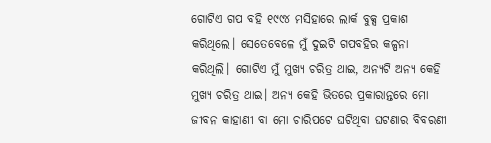ଗୋଟିଏ ଗପ ବହି ୧୯୯୪ ମସିହାରେ ଲାର୍କ ବୁକ୍ସ ପ୍ରକାଶ କରିଥିଲେ। ସେତେବେଳେ ମୁଁ ଦୁଇଟି ଗପବହିର କଳ୍ପନା କରିଥିଲି। ଗୋଟିଏ ମୁଁ ମୁଖ୍ୟ ଚରିତ୍ର ଥାଇ, ଅନ୍ୟଟି ଅନ୍ୟ କେହି ମୁଖ୍ୟ ଚରିତ୍ର ଥାଇ। ଅନ୍ୟ କେହି ଭିତରେ ପ୍ରକାରାନ୍ତରେ ମୋ ଜୀବନ କାହାଣୀ ବା ମୋ ଚାରିପଟେ ଘଟିଥିବା ଘଟଣାର ବିବରଣୀ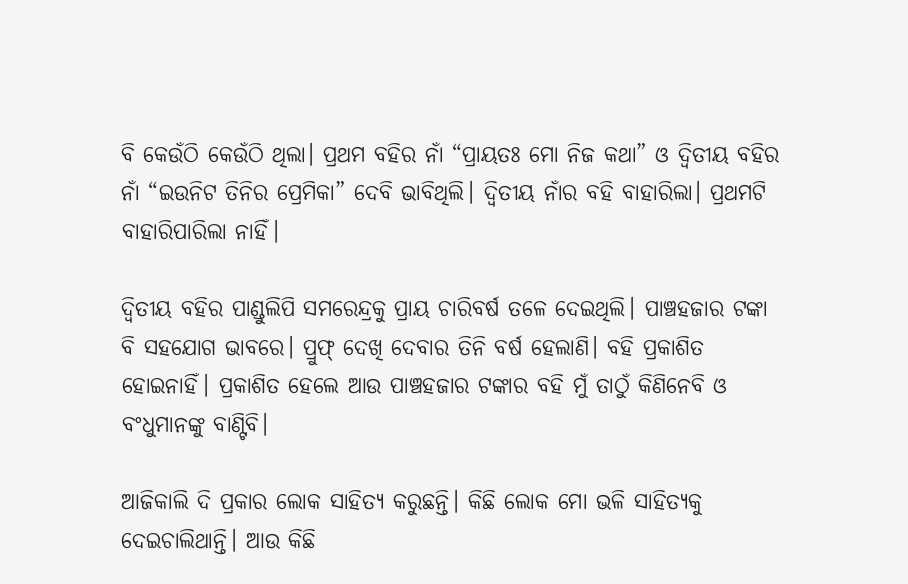ବି କେଉଁଠି କେଉଁଠି ଥିଲା। ପ୍ରଥମ ବହିର ନାଁ “ପ୍ରାୟତଃ ମୋ ନିଜ କଥା” ଓ ଦ୍ଵିତୀୟ ବହିର ନାଁ “ଇଉନିଟ ତିନିର ପ୍ରେମିକା” ଦେବି ଭାବିଥିଲି। ଦ୍ଵିତୀୟ ନାଁର ବହି ବାହାରିଲା। ପ୍ରଥମଟି ବାହାରିପାରିଲା ନାହିଁ।

ଦ୍ଵିତୀୟ ବହିର ପାଣ୍ଡୁଲିପି ସମରେନ୍ଦ୍ରକୁ ପ୍ରାୟ ଚାରିବର୍ଷ ତଳେ ଦେଇଥିଲି। ପାଞ୍ଚହଜାର ଟଙ୍କା ବି ସହଯୋଗ ଭାବରେ। ପ୍ରୁଫ୍ ଦେଖି ଦେବାର ତିନି ବର୍ଷ ହେଲାଣି। ବହି ପ୍ରକାଶିତ ହୋଇନାହିଁ। ପ୍ରକାଶିତ ହେଲେ ଆଉ ପାଞ୍ଚହଜାର ଟଙ୍କାର ବହି ମୁଁ ତାଠୁଁ କିଣିନେବି ଓ ବଂଧୁମାନଙ୍କୁ ବାଣ୍ଟିବି।

ଆଜିକାଲି ଦି ପ୍ରକାର ଲୋକ ସାହିତ୍ୟ କରୁଛନ୍ତି। କିଛି ଲୋକ ମୋ ଭଳି ସାହିତ୍ୟକୁ ଦେଇଚାଲିଥାନ୍ତି। ଆଉ କିଛି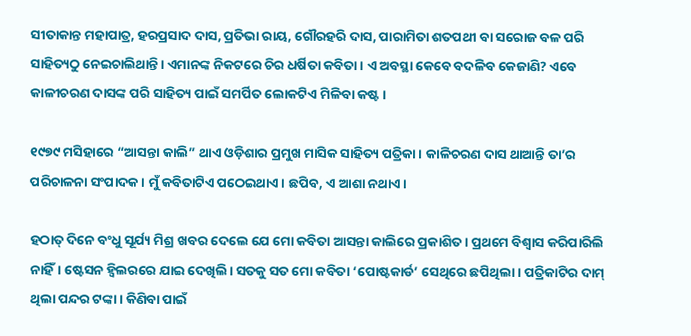ସୀତାକାନ୍ତ ମହାପାତ୍ର, ହରପ୍ରସାଦ ଦାସ, ପ୍ରତିଭା ରାୟ, ଗୌରହରି ଦାସ, ପାରାମିତା ଶତପଥୀ ବା ସରୋଜ ବଳ ପରି ସାହିତ୍ୟଠୁ ନେଇଚାଲିଥାନ୍ତି। ଏମାନଙ୍କ ନିକଟରେ ଚିର ଧର୍ଷିତା କବିତା। ଏ ଅବସ୍ଥା କେବେ ବଦଳିବ କେଜାଣି? ଏବେ କାଳୀଚରଣ ଦାସଙ୍କ ପରି ସାହିତ୍ୟ ପାଇଁ ସମର୍ପିତ ଲୋକଟିଏ ମିଳିବା କଷ୍ଟ।

୧୯୭୯ ମସିହାରେ “ଆସନ୍ତା କାଲି” ଥାଏ ଓଡ଼ିଶାର ପ୍ରମୁଖ ମାସିକ ସାହିତ୍ୟ ପତ୍ରିକା। କାଳିଚରଣ ଦାସ ଥାଆନ୍ତି ତା’ର ପରିଚାଳନା ସଂପାଦକ। ମୁଁ କବିତାଟିଏ ପଠେଇଥାଏ। ଛପିବ, ଏ ଆଶା ନଥାଏ।

ହଠାତ୍ ଦିନେ ବଂଧୁ ସୂର୍ଯ୍ୟ ମିଶ୍ର ଖବର ଦେଲେ ଯେ ମୋ କବିତା ଆସନ୍ତା କାଲିରେ ପ୍ରକାଶିତ। ପ୍ରଥମେ ବିଶ୍ଵାସ କରିପାରିଲି ନାହିଁ। ଷ୍ଟେସନ ହ୍ଵିଲରରେ ଯାଇ ଦେଖିଲି। ସତକୁ ସତ ମୋ କବିତା ‘ପୋଷ୍ଟକାର୍ଡ’ ସେଥିରେ ଛପିଥିଲା। ପତ୍ରିକାଟିର ଦାମ୍ ଥିଲା ପନ୍ଦର ଟଙ୍କା। କିଣିବା ପାଇଁ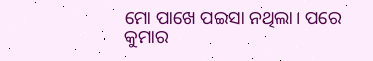ମୋ ପାଖେ ପଇସା ନଥିଲା। ପରେ କୁମାର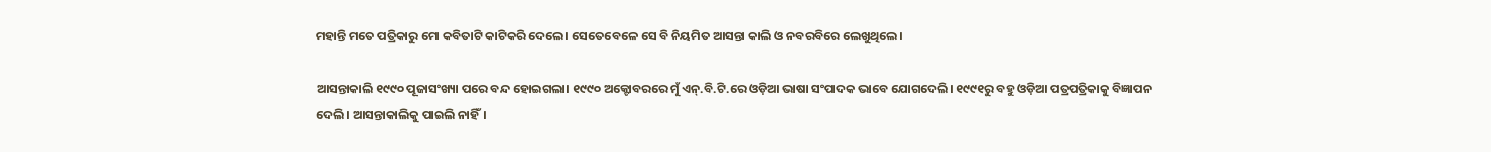ମହାନ୍ତି ମତେ ପତ୍ରିକାରୁ ମୋ କବିତାଟି କାଟିକରି ଦେଲେ। ସେତେବେଳେ ସେ ବି ନିୟମିତ ଆସନ୍ତା କାଲି ଓ ନବରବିରେ ଲେଖୁଥିଲେ।

ଆସନ୍ତାକାଲି ୧୯୯୦ ପୂଜାସଂଖ୍ୟା ପରେ ବନ୍ଦ ହୋଇଗଲା। ୧୯୯୦ ଅକ୍ଟୋବରରେ ମୁଁ ଏନ୍.ବି.ଟି.ରେ ଓଡ଼ିଆ ଭାଷା ସଂପାଦକ ଭାବେ ଯୋଗଦେଲି। ୧୯୯୧ରୁ ବହୁ ଓଡ଼ିଆ ପତ୍ରପତ୍ରିକାକୁ ବିଜ୍ଞାପନ ଦେଲି। ଆସନ୍ତାକାଲିକୁ ପାଇଲି ନାହିଁ।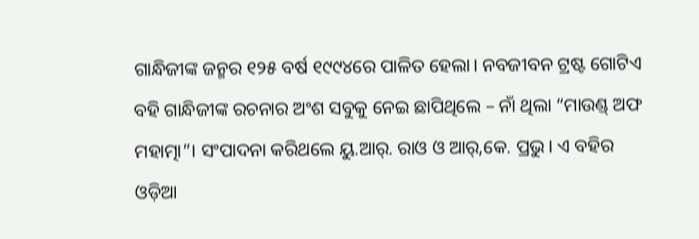ଗାନ୍ଧିଜୀଙ୍କ ଜନ୍ମର ୧୨୫ ବର୍ଷ ୧୯୯୪ରେ ପାଳିତ ହେଲା। ନବଜୀବନ ଟ୍ରଷ୍ଟ ଗୋଟିଏ ବହି ଗାନ୍ଧିଜୀଙ୍କ ରଚନାର ଅଂଶ ସବୁକୁ ନେଇ ଛାପିଥିଲେ – ନାଁ ଥିଲା “ମାଉଣ୍ଡ୍ ଅଫ ମହାତ୍ମା”। ସଂପାଦନା କରିଥଲେ ୟୁ.ଆର୍. ରାଓ ଓ ଆର୍,କେ. ପ୍ରଭୁ। ଏ ବହିର ଓଡ଼ିଆ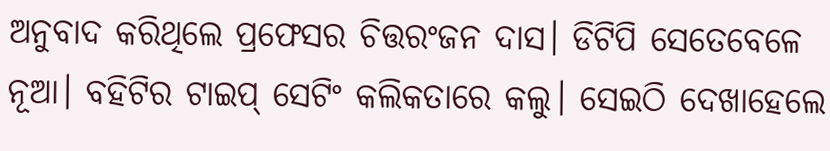ଅନୁବାଦ କରିଥିଲେ ପ୍ରଫେସର ଚିତ୍ତରଂଜନ ଦାସ। ଡିଟିପି ସେତେବେଳେ ନୂଆ। ବହିଟିର ଟାଇପ୍ ସେଟିଂ କଲିକତାରେ କଲୁ। ସେଇଠି ଦେଖାହେଲେ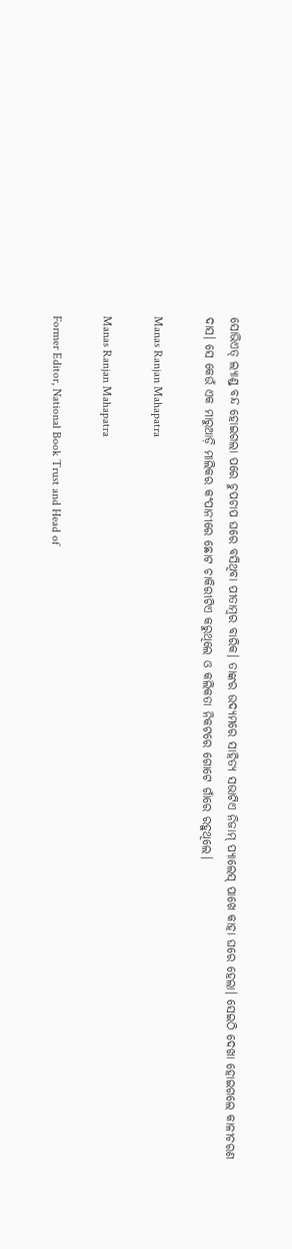ସୋଭିଏତ୍ ଲ୍ୟାଣ୍ଡ୍ ବନ୍ଦ ହୋଇଗଲା ପରେ ଚୁପଚାପ ଘରେ ବସିଥିବା ପୀତାମ୍ବର ବାରିକ। ତାଙ୍କର ଉଦ୍ୟମରେ ସାହିତ୍ୟ ସଭାଟିଏ ନିଜାମ୍ ପ୍ୟାଲେସ୍ ପାଖେ କାହା ଘରେ ହେଲା। ସେଇଠି ଦେଖା ହୋଇଗଲେ କାଳୀଚରଣ ଦାସ। ସେ କେଉଁ ଏକ ମାରୁଆଡ଼ି ମାଲିକର କଂପାନୀରେ ଛୋଟ ଚାକିରୀଟିଏ କରୁଥିଲେ ଓ କଲିକତା ନିକଟରେ ଗୋଟେ ଗାଁରେ ରହୁଥିଲେ।

Manas Ranjan Mahapatra

Manas Ranjan Mahapatra

Former Editor, National Book Trust and Head of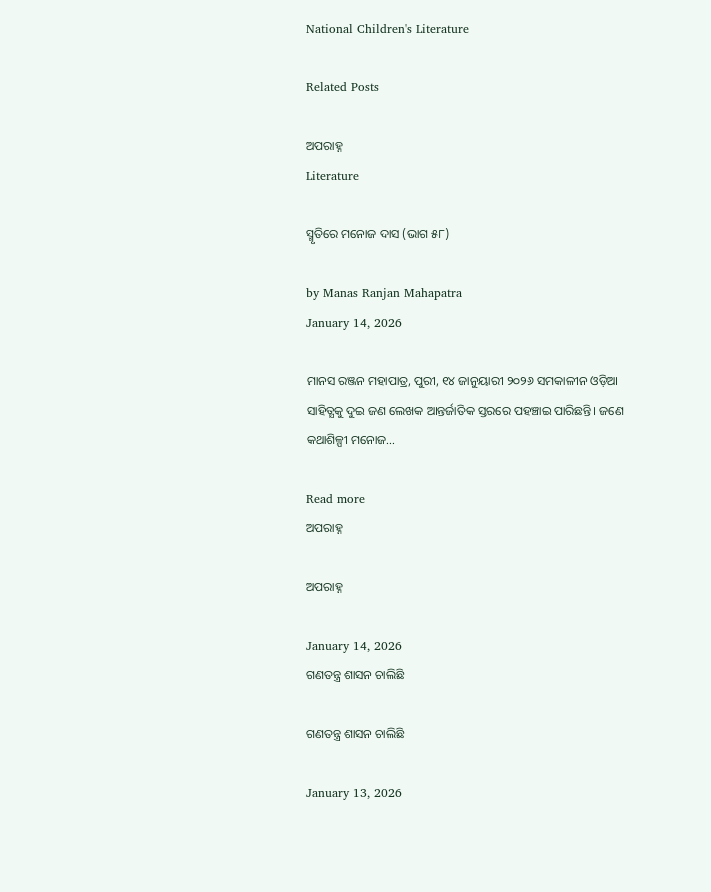National Children's Literature

Related Posts

ଅପରାହ୍ନ
Literature

ସ୍ମୃତିରେ ମନୋଜ ଦାସ (ଭାଗ ୫୮)

by Manas Ranjan Mahapatra
January 14, 2026

ମାନସ ରଞ୍ଜନ ମହାପାତ୍ର, ପୁରୀ, ୧୪ ଜାନୁୟାରୀ ୨୦୨୬ ସମକାଳୀନ ଓଡ଼ିଆ ସାହିତ୍ଯକୁ ଦୁଇ ଜଣ ଲେଖକ ଆନ୍ତର୍ଜାତିକ ସ୍ତରରେ ପହଞ୍ଚାଇ ପାରିଛନ୍ତି। ଜଣେ କଥାଶିଳ୍ପୀ ମନୋଜ...

Read more
ଅପରାହ୍ନ

ଅପରାହ୍ନ

January 14, 2026
ଗଣତନ୍ତ୍ର ଶାସନ ଚାଲିଛି

ଗଣତନ୍ତ୍ର ଶାସନ ଚାଲିଛି

January 13, 2026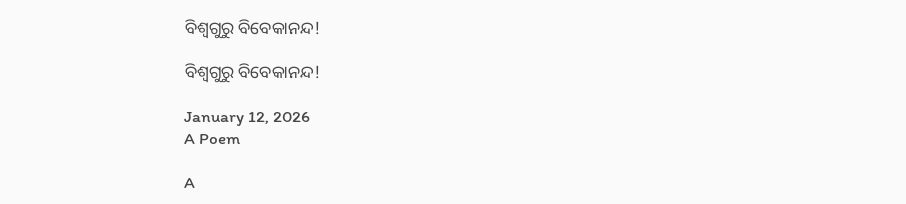ବିଶ୍ବଗୁରୁ ବିବେକାନନ୍ଦ!

ବିଶ୍ବଗୁରୁ ବିବେକାନନ୍ଦ!

January 12, 2026
A Poem

A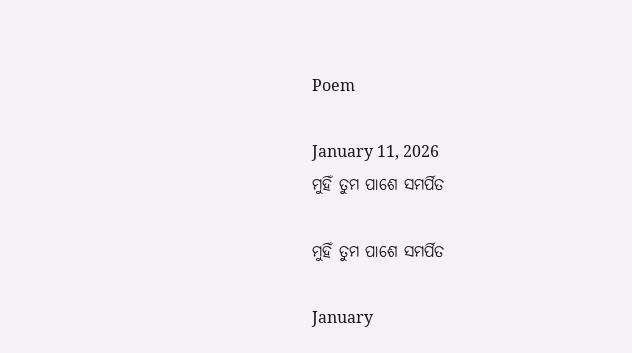Poem

January 11, 2026
ମୁହିଁ ତୁମ ପାଶେ ସମର୍ପିତ

ମୁହିଁ ତୁମ ପାଶେ ସମର୍ପିତ

January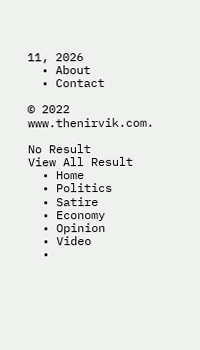11, 2026
  • About
  • Contact

© 2022 www.thenirvik.com.

No Result
View All Result
  • Home
  • Politics
  • Satire
  • Economy
  • Opinion
  • Video
  •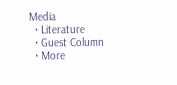Media
  • Literature
  • Guest Column
  • More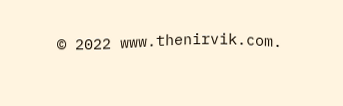© 2022 www.thenirvik.com.